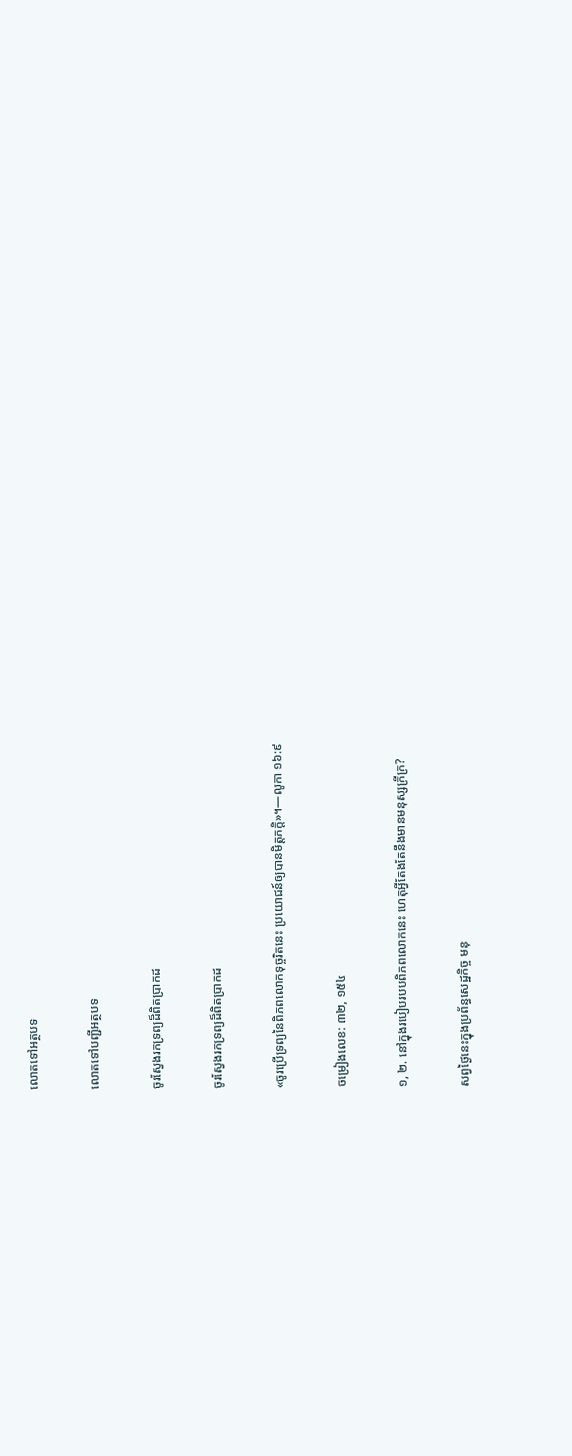លោតទៅអត្ថបទ

លោតទៅបញ្ជីអត្ថបទ

ចូរស្វែងរកទ្រព្យដ៏ពិតប្រាកដ

ចូរស្វែងរកទ្រព្យដ៏ពិតប្រាកដ

«ចូរប្រើទ្រព្យនៃពិភពលោកទុច្ចរិតនេះ ប្រយោជន៍ឲ្យបានមិត្ដភក្ដិ»។—លូកា ១៦:៩

ចម្រៀងលេខ: ៣២, ១៥៤

១, ២. នៅក្នុងរបៀបរបបពិភពលោកនេះ ហេតុអ្វីតែងតែនឹងមានមនុស្សក្រីក្រ?

សព្វថ្ងៃនេះក្នុងប្រព័ន្ធសេដ្ឋកិច្ច មនុ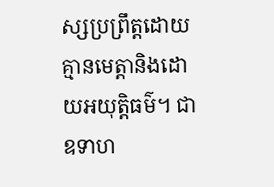ស្សប្រព្រឹត្ដដោយគ្មានមេត្ដានិងដោយអយុត្ដិធម៌។ ជាឧទាហ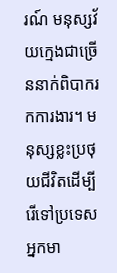រណ៍ មនុស្សវ័យក្មេងជាច្រើននាក់ពិបាករកការងារ។ មនុស្សខ្លះប្រថុយជីវិតដើម្បីរើទៅប្រទេសអ្នកមា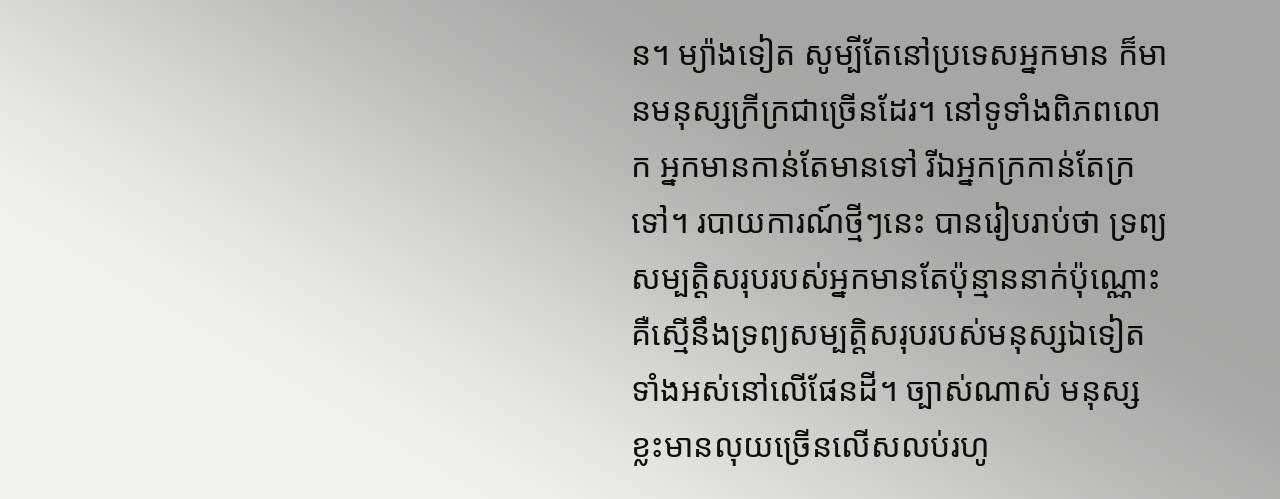ន។ ម្យ៉ាងទៀត សូម្បីតែនៅប្រទេសអ្នកមាន ក៏មានមនុស្សក្រីក្រជាច្រើនដែរ។ នៅទូទាំងពិភពលោក អ្នកមានកាន់តែមានទៅ រីឯអ្នកក្រកាន់តែក្រទៅ។ របាយការណ៍ថ្មីៗនេះ បានរៀបរាប់ថា ទ្រព្យសម្បត្ដិសរុបរបស់អ្នកមានតែប៉ុន្មាននាក់ប៉ុណ្ណោះគឺស្មើនឹងទ្រព្យសម្បត្ដិសរុបរបស់មនុស្សឯទៀតទាំងអស់នៅលើផែនដី។ ច្បាស់ណាស់ មនុស្សខ្លះមានលុយច្រើនលើសលប់រហូ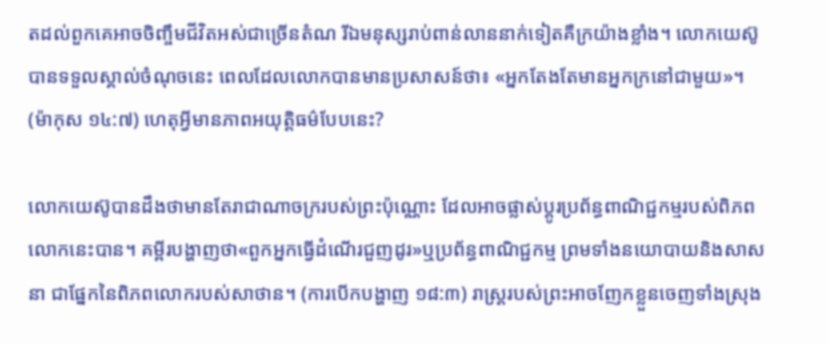តដល់ពួកគេអាចចិញ្ចឹមជីវិតអស់ជាច្រើនតំណ រីឯមនុស្សរាប់ពាន់លាននាក់ទៀតគឺក្រយ៉ាងខ្លាំង។ លោកយេស៊ូបានទទួលស្គាល់ចំណុចនេះ ពេលដែលលោកបានមានប្រសាសន៍ថា៖ «អ្នកតែងតែមានអ្នកក្រនៅជាមួយ»។ (ម៉ាកុស ១៤:៧) ហេតុអ្វីមានភាពអយុត្ដិធម៌បែបនេះ?

លោកយេស៊ូបានដឹងថាមានតែរាជាណាចក្ររបស់ព្រះប៉ុណ្ណោះ ដែលអាចផ្លាស់ប្ដូរប្រព័ន្ធពាណិជ្ជកម្មរបស់ពិភពលោកនេះបាន។ គម្ពីរបង្ហាញថា«ពួកអ្នកធ្វើដំណើរជួញដូរ»ឬប្រព័ន្ធពាណិជ្ជកម្ម ព្រមទាំងនយោបាយនិងសាសនា ជាផ្នែកនៃពិភពលោករបស់សាថាន។ (ការបើកបង្ហាញ ១៨:៣) រាស្ដ្ររបស់ព្រះអាចញែកខ្លួនចេញទាំងស្រុង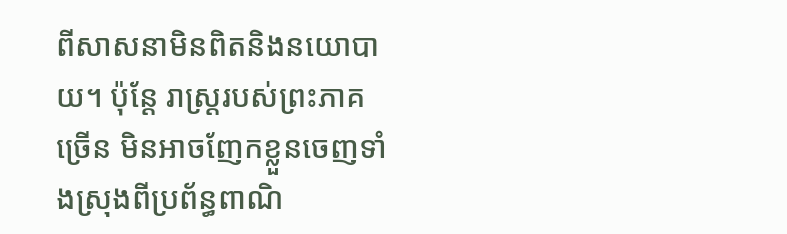ពីសាសនាមិនពិតនិងនយោបាយ។ ប៉ុន្ដែ រាស្ដ្ររបស់ព្រះភាគច្រើន មិនអាចញែកខ្លួនចេញទាំងស្រុងពីប្រព័ន្ធពាណិ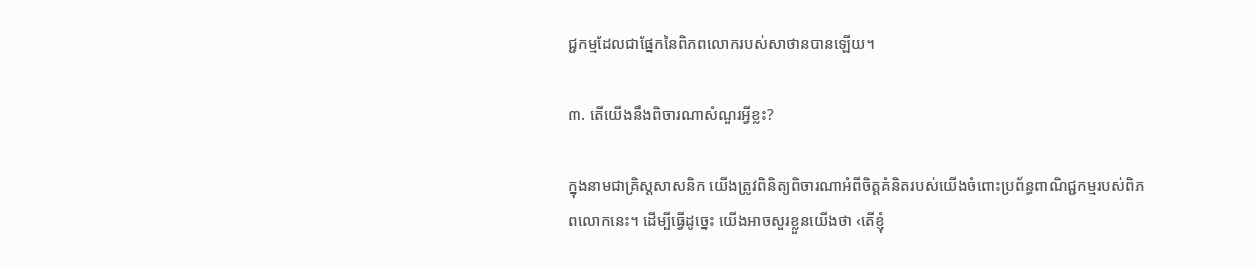ជ្ជកម្មដែលជាផ្នែកនៃពិភពលោករបស់សាថានបានឡើយ។

៣. តើយើងនឹងពិចារណាសំណួរអ្វីខ្លះ?

ក្នុងនាមជាគ្រិស្ដសាសនិក យើងត្រូវពិនិត្យពិចារណាអំពីចិត្ដគំនិតរបស់យើងចំពោះប្រព័ន្ធពាណិជ្ជកម្មរបស់ពិភពលោកនេះ។ ដើម្បីធ្វើដូច្នេះ យើងអាចសួរខ្លួនយើងថា ‹តើខ្ញុំ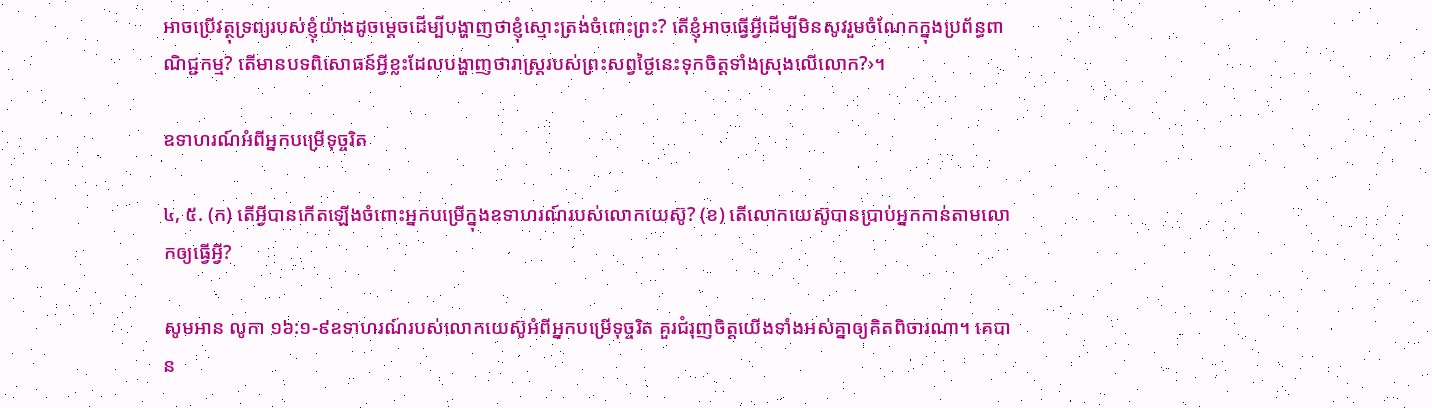អាចប្រើវត្ថុទ្រព្យរបស់ខ្ញុំយ៉ាងដូចម្ដេចដើម្បីបង្ហាញថាខ្ញុំស្មោះត្រង់ចំពោះព្រះ? តើខ្ញុំអាចធ្វើអ្វីដើម្បីមិនសូវរួមចំណែកក្នុងប្រព័ន្ធពាណិជ្ជកម្ម? តើមានបទពិសោធន៍អ្វីខ្លះដែលបង្ហាញថារាស្ដ្ររបស់ព្រះសព្វថ្ងៃនេះទុកចិត្ដទាំងស្រុងលើលោក?›។

ឧទាហរណ៍អំពីអ្នកបម្រើទុច្ចរិត

៤, ៥. (ក) តើអ្វីបានកើតឡើងចំពោះអ្នកបម្រើក្នុងឧទាហរណ៍របស់លោកយេស៊ូ? (ខ) តើលោកយេស៊ូបានប្រាប់អ្នកកាន់តាមលោកឲ្យធ្វើអ្វី?

សូមអាន លូកា ១៦:១-៩ឧទាហរណ៍របស់លោកយេស៊ូអំពីអ្នកបម្រើទុច្ចរិត គួរជំរុញចិត្ដយើងទាំងអស់គ្នាឲ្យគិតពិចារណា។ គេបាន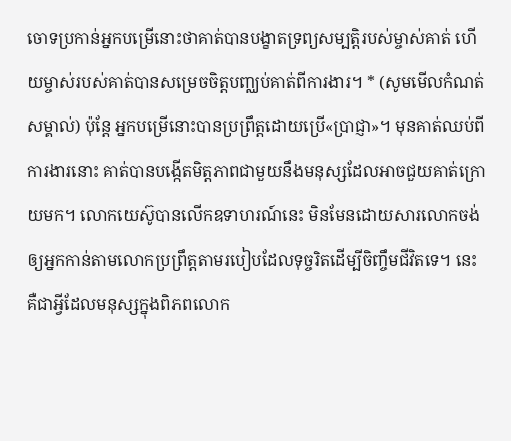ចោទប្រកាន់អ្នកបម្រើនោះថាគាត់បានបង្ខាតទ្រព្យសម្បត្ដិរបស់ម្ចាស់គាត់ ហើយម្ចាស់របស់គាត់បានសម្រេចចិត្ដបញ្ឈប់គាត់ពីការងារ។ * (សូមមើលកំណត់សម្គាល់) ប៉ុន្ដែ អ្នកបម្រើនោះបានប្រព្រឹត្ដដោយប្រើ«ប្រាជ្ញា»។ មុនគាត់ឈប់ពីការងារនោះ គាត់បានបង្កើតមិត្ដភាពជាមួយនឹងមនុស្សដែលអាចជួយគាត់ក្រោយមក។ លោកយេស៊ូបានលើកឧទាហរណ៍នេះ មិនមែនដោយសារលោកចង់ឲ្យអ្នកកាន់តាមលោកប្រព្រឹត្ដតាមរបៀបដែលទុច្ចរិតដើម្បីចិញ្ចឹមជីវិតទេ។ នេះគឺជាអ្វីដែលមនុស្សក្នុងពិភពលោក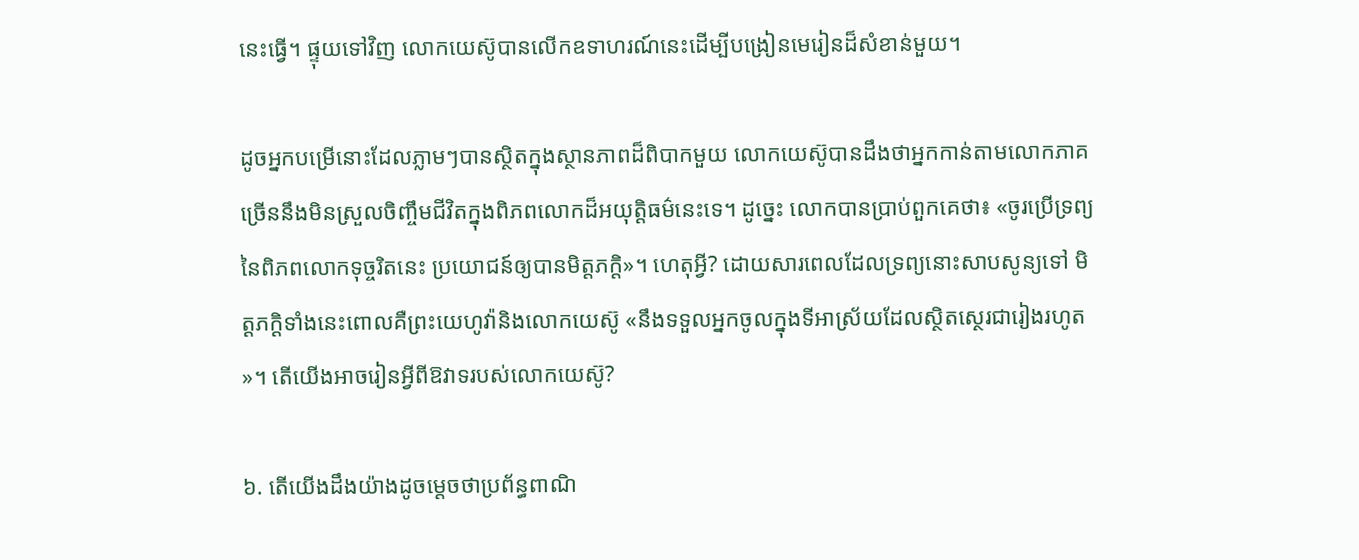នេះធ្វើ។ ផ្ទុយទៅវិញ លោកយេស៊ូបានលើកឧទាហរណ៍នេះដើម្បីបង្រៀនមេរៀនដ៏សំខាន់មួយ។

ដូចអ្នកបម្រើនោះដែលភ្លាមៗបានស្ថិតក្នុងស្ថានភាពដ៏ពិបាកមួយ លោកយេស៊ូបានដឹងថាអ្នកកាន់តាមលោកភាគច្រើននឹងមិនស្រួលចិញ្ចឹមជីវិតក្នុងពិភពលោកដ៏អយុត្ដិធម៌នេះទេ។ ដូច្នេះ លោកបានប្រាប់ពួកគេថា៖ «ចូរប្រើទ្រព្យនៃពិភពលោកទុច្ចរិតនេះ ប្រយោជន៍ឲ្យបានមិត្ដភក្ដិ»។ ហេតុអ្វី? ដោយសារពេលដែលទ្រព្យនោះសាបសូន្យទៅ មិត្ដភក្ដិទាំងនេះពោលគឺព្រះយេហូវ៉ានិងលោកយេស៊ូ «នឹងទទួលអ្នកចូលក្នុងទីអាស្រ័យដែលស្ថិតស្ថេរជារៀងរហូត»។ តើយើងអាចរៀនអ្វីពីឱវាទរបស់លោកយេស៊ូ?

៦. តើយើងដឹងយ៉ាងដូចម្ដេចថាប្រព័ន្ធពាណិ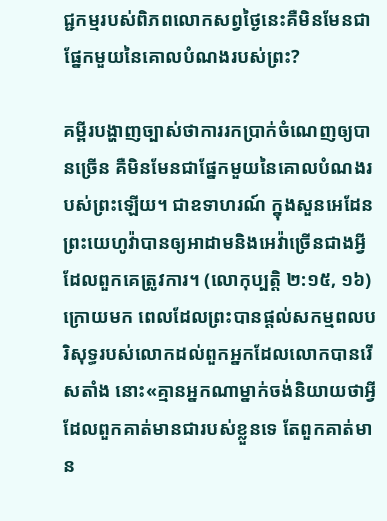ជ្ជកម្មរបស់ពិភពលោកសព្វថ្ងៃនេះគឺមិនមែនជាផ្នែកមួយនៃគោលបំណងរបស់ព្រះ?

គម្ពីរបង្ហាញច្បាស់ថាការរកប្រាក់ចំណេញឲ្យបានច្រើន គឺមិនមែនជាផ្នែកមួយនៃគោលបំណងរបស់ព្រះឡើយ។ ជាឧទាហរណ៍ ក្នុងសួនអេដែនព្រះយេហូវ៉ាបានឲ្យអាដាមនិងអេវ៉ាច្រើនជាងអ្វីដែលពួកគេត្រូវការ។ (លោកុប្បត្ដិ ២:១៥, ១៦) ក្រោយមក ពេលដែលព្រះបានផ្ដល់សកម្មពលបរិសុទ្ធរបស់លោកដល់ពួកអ្នកដែលលោកបានរើសតាំង នោះ«គ្មានអ្នកណាម្នាក់ចង់និយាយថាអ្វីដែលពួកគាត់មានជារបស់ខ្លួនទេ តែពួកគាត់មាន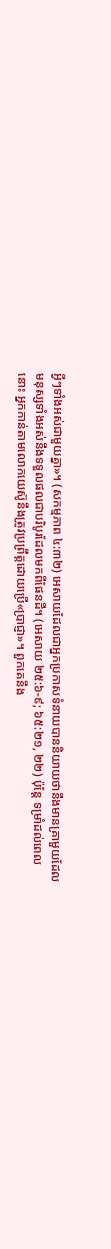អ្វីៗទាំងអស់ជាមួយគ្នា»។ (សកម្មភាព ៤:៣២) អេសាយដែលជាអ្នកប្រកាសទំនាយបាននិយាយថានឹងមានគ្រាមួយដែលមនុស្សទាំងអស់នឹងទទួលផលជាបរិបូរដែលមកពីផែនដី។ (អេសាយ ២៥:៦-៩; ៦៥:២១, ២២) ប៉ុន្ដែ ទម្រាំដល់ពេលនោះ អ្នកកាន់តាមលោកយេស៊ូនឹងត្រូវប្រព្រឹត្ដដោយប្រើ«ប្រាជ្ញា»។ ពួកគេនឹង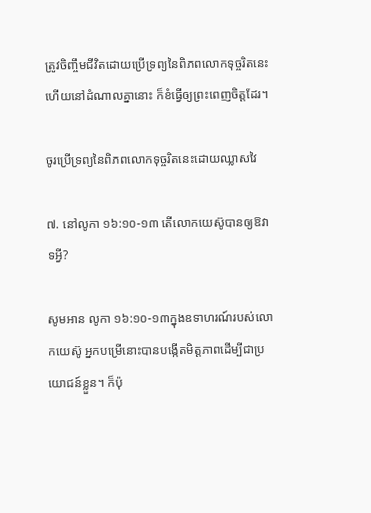ត្រូវចិញ្ចឹមជីវិតដោយប្រើទ្រព្យនៃពិភពលោកទុច្ចរិតនេះ ហើយនៅដំណាលគ្នានោះ ក៏ខំធ្វើឲ្យព្រះពេញចិត្ដដែរ។

ចូរប្រើទ្រព្យនៃពិភពលោកទុច្ចរិតនេះដោយឈ្លាសវៃ

៧. នៅលូកា ១៦:១០-១៣ តើលោកយេស៊ូបានឲ្យឱវាទអ្វី?

សូមអាន លូកា ១៦:១០-១៣ក្នុងឧទាហរណ៍របស់លោកយេស៊ូ អ្នកបម្រើនោះបានបង្កើតមិត្ដភាពដើម្បីជាប្រយោជន៍ខ្លួន។ ក៏ប៉ុ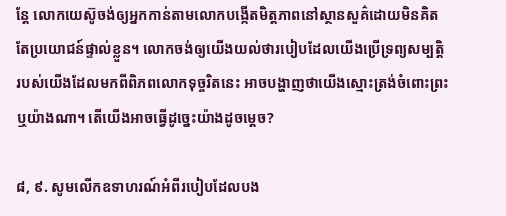ន្ដែ លោកយេស៊ូចង់ឲ្យអ្នកកាន់តាមលោកបង្កើតមិត្ដភាពនៅស្ថានសួគ៌ដោយមិនគិតតែប្រយោជន៍ផ្ទាល់ខ្លួន។ លោកចង់ឲ្យយើងយល់ថារបៀបដែលយើងប្រើទ្រព្យសម្បត្ដិរបស់យើងដែលមកពីពិភពលោកទុច្ចរិតនេះ អាចបង្ហាញថាយើងស្មោះត្រង់ចំពោះព្រះឬយ៉ាងណា។ តើយើងអាចធ្វើដូច្នេះយ៉ាងដូចម្ដេច?

៨, ៩. សូមលើកឧទាហរណ៍អំពីរបៀបដែលបង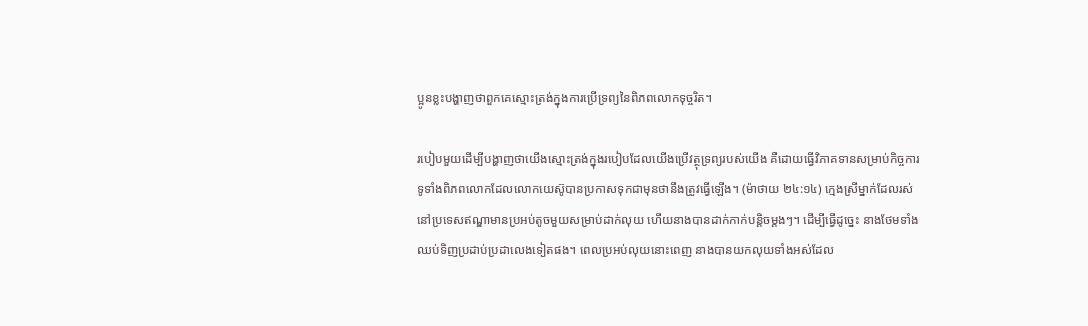ប្អូនខ្លះបង្ហាញថាពួកគេស្មោះត្រង់ក្នុងការប្រើទ្រព្យនៃពិភពលោកទុច្ចរិត។

របៀបមួយដើម្បីបង្ហាញថាយើងស្មោះត្រង់ក្នុងរបៀបដែលយើងប្រើវត្ថុទ្រព្យរបស់យើង គឺដោយធ្វើវិភាគទានសម្រាប់កិច្ចការទូទាំងពិភពលោកដែលលោកយេស៊ូបានប្រកាសទុកជាមុនថានឹងត្រូវធ្វើឡើង។ (ម៉ាថាយ ២៤:១៤) ក្មេងស្រីម្នាក់ដែលរស់នៅប្រទេសឥណ្ឌាមានប្រអប់តូចមួយសម្រាប់ដាក់លុយ ហើយនាងបានដាក់កាក់បន្ដិចម្ដងៗ។ ដើម្បីធ្វើដូច្នេះ នាងថែមទាំងឈប់ទិញប្រដាប់ប្រដាលេងទៀតផង។ ពេលប្រអប់លុយនោះពេញ នាងបានយកលុយទាំងអស់ដែល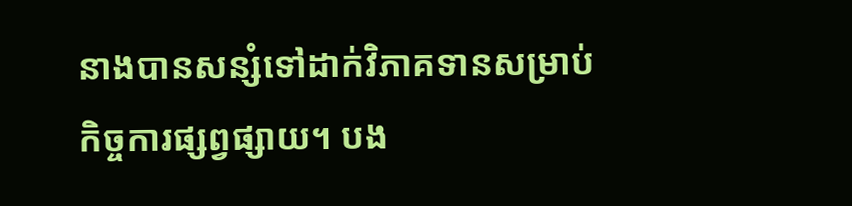នាងបានសន្សំទៅដាក់វិភាគទានសម្រាប់កិច្ចការផ្សព្វផ្សាយ។ បង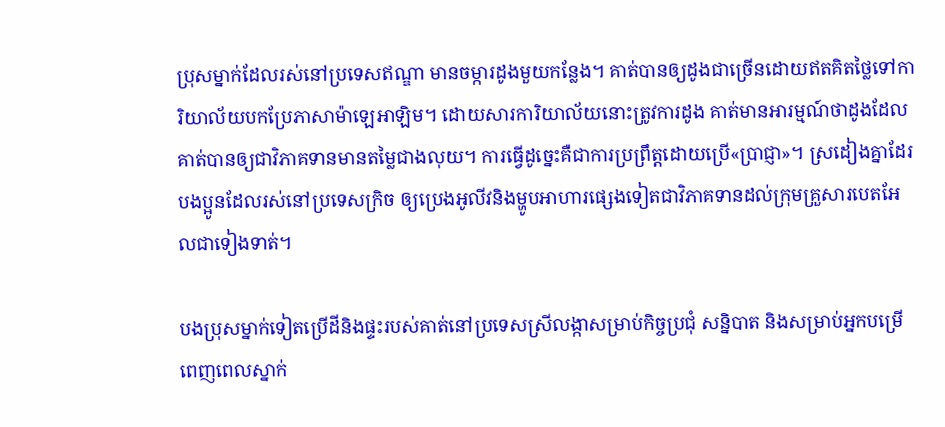ប្រុសម្នាក់ដែលរស់នៅប្រទេសឥណ្ឌា មានចម្ការដូងមួយកន្លែង។ គាត់បានឲ្យដូងជាច្រើនដោយឥតគិតថ្លៃទៅការិយាល័យបកប្រែភាសាម៉ាឡេអាឡិម។ ដោយសារការិយាល័យនោះត្រូវការដូង គាត់មានអារម្មណ៍ថាដូងដែលគាត់បានឲ្យជាវិភាគទានមានតម្លៃជាងលុយ។ ការធ្វើដូច្នេះគឺជាការប្រព្រឹត្ដដោយប្រើ«ប្រាជ្ញា»។ ស្រដៀងគ្នាដែរ បងប្អូនដែលរស់នៅប្រទេសក្រិច ឲ្យប្រេងអូលីវនិងម្ហូបអាហារផ្សេងទៀតជាវិភាគទានដល់ក្រុមគ្រួសារបេតអែលជាទៀងទាត់។

បងប្រុសម្នាក់ទៀតប្រើដីនិងផ្ទះរបស់គាត់នៅប្រទេសស្រីលង្កាសម្រាប់កិច្ចប្រជុំ សន្និបាត និងសម្រាប់អ្នកបម្រើពេញពេលស្នាក់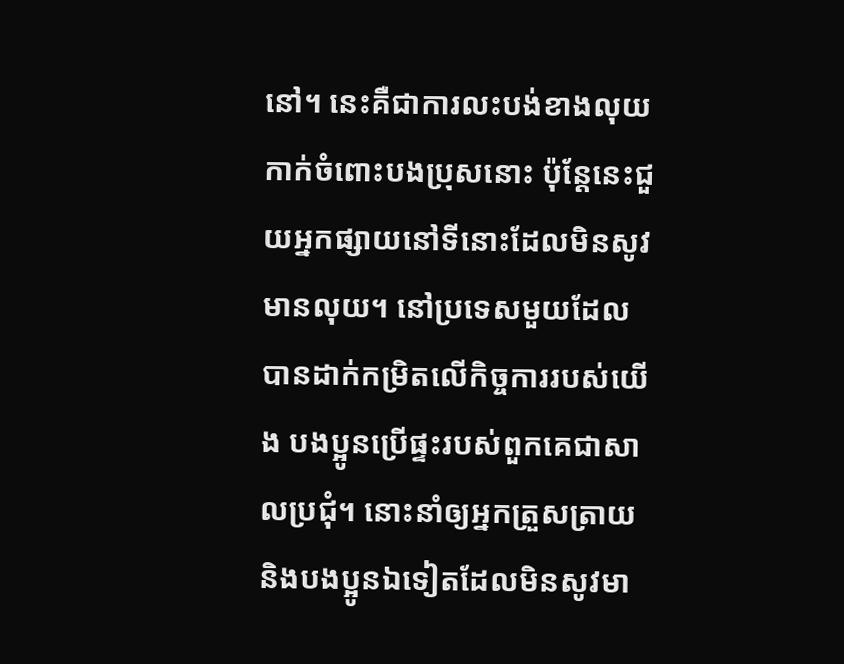នៅ។ នេះគឺជាការលះបង់ខាងលុយកាក់ចំពោះបងប្រុសនោះ ប៉ុន្ដែនេះជួយអ្នកផ្សាយនៅទីនោះដែលមិនសូវមានលុយ។ នៅប្រទេសមួយដែលបានដាក់កម្រិតលើកិច្ចការរបស់យើង បងប្អូនប្រើផ្ទះរបស់ពួកគេជាសាលប្រជុំ។ នោះនាំឲ្យអ្នកត្រួសត្រាយនិងបងប្អូនឯទៀតដែលមិនសូវមា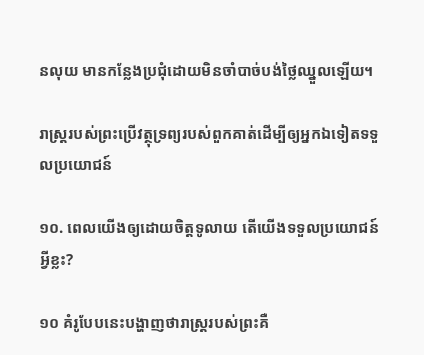នលុយ មានកន្លែងប្រជុំដោយមិនចាំបាច់បង់ថ្លៃឈ្នួលឡើយ។

រាស្ដ្ររបស់ព្រះប្រើវត្ថុទ្រព្យរបស់ពួកគាត់ដើម្បីឲ្យអ្នកឯទៀតទទួលប្រយោជន៍

១០. ពេលយើងឲ្យដោយចិត្ដទូលាយ តើយើងទទួលប្រយោជន៍អ្វីខ្លះ?

១០ គំរូបែបនេះបង្ហាញថារាស្ដ្ររបស់ព្រះគឺ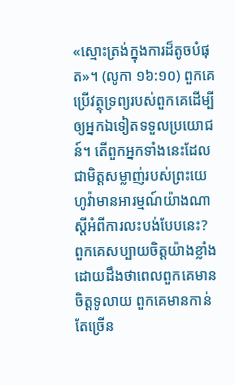«ស្មោះត្រង់ក្នុងការដ៏តូចបំផុត»។ (លូកា ១៦:១០) ពួកគេប្រើវត្ថុទ្រព្យរបស់ពួកគេដើម្បីឲ្យអ្នកឯទៀតទទួលប្រយោជន៍។ តើពួកអ្នកទាំងនេះដែលជាមិត្ដសម្លាញ់របស់ព្រះយេហូវ៉ាមានអារម្មណ៍យ៉ាងណាស្ដីអំពីការលះបង់បែបនេះ? ពួកគេសប្បាយចិត្ដយ៉ាងខ្លាំងដោយដឹងថាពេលពួកគេមានចិត្ដទូលាយ ពួកគេមានកាន់តែច្រើន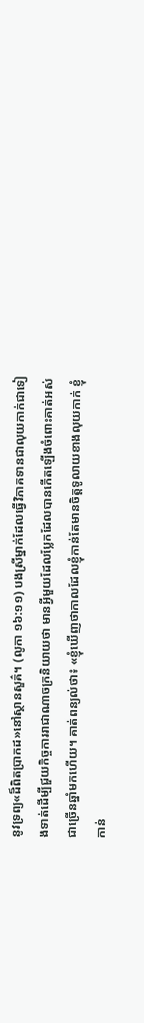នូវទ្រព្យ«ដ៏ពិតប្រាកដ»នៅស្ថានសួគ៌។ (លូកា ១៦:១១) បងស្រីម្នាក់ដែលធ្វើវិភាគទានជាលុយកាក់ជាទៀងទាត់ដើម្បីជួយកិច្ចការរាជាណាចក្រនិយាយថា មានអ្វីមួយដែលប្លែកដែលបានកើតឡើងចំពោះគាត់អស់ជាច្រើនឆ្នាំមកហើយ។ គាត់ពន្យល់ថា៖ «ខ្ញុំឃើញថាកាលដែលខ្ញុំកាន់តែមានចិត្ដទូលាយខាងលុយកាក់ ខ្ញុំកាន់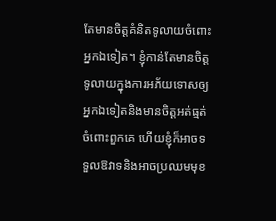តែមានចិត្ដគំនិតទូលាយចំពោះអ្នកឯទៀត។ ខ្ញុំកាន់តែមានចិត្ដទូលាយក្នុងការអភ័យទោសឲ្យអ្នកឯទៀតនិងមានចិត្ដអត់ធ្មត់ចំពោះពួកគេ ហើយខ្ញុំក៏អាចទទួលឱវាទនិងអាចប្រឈមមុខ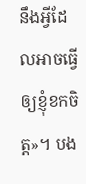នឹងអ្វីដែលអាចធ្វើឲ្យខ្ញុំខកចិត្ដ»។ បង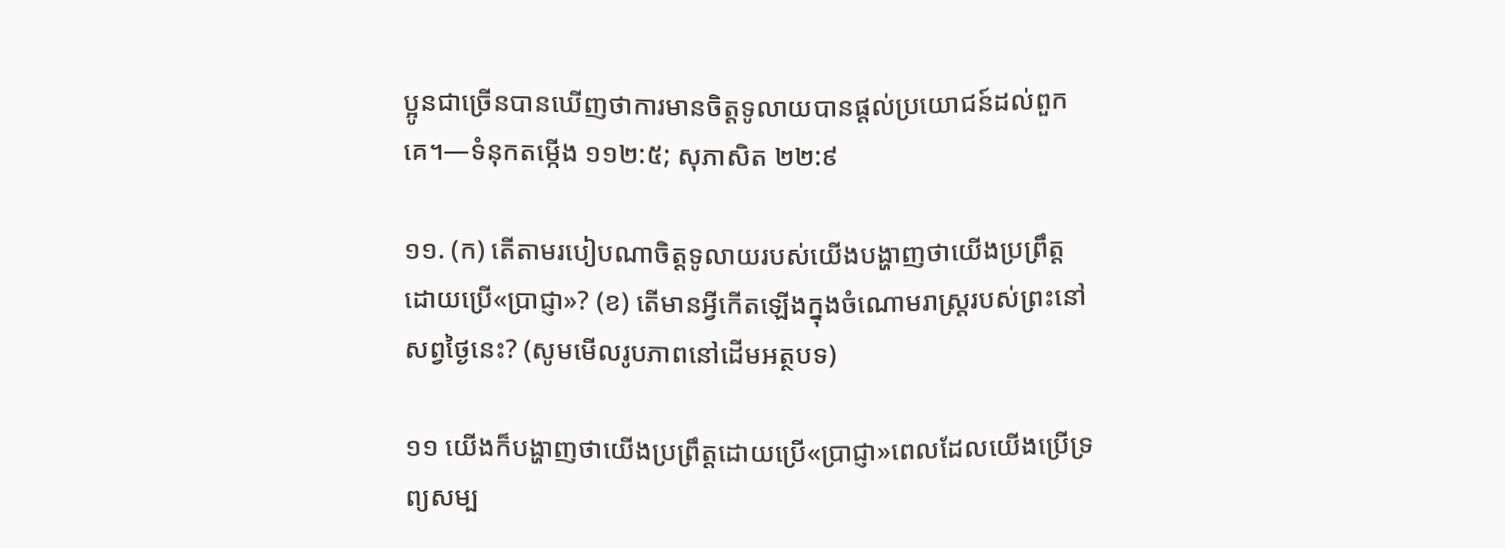ប្អូនជាច្រើនបានឃើញថាការមានចិត្ដទូលាយបានផ្ដល់ប្រយោជន៍ដល់ពួកគេ។—ទំនុកតម្កើង ១១២:៥; សុភាសិត ២២:៩

១១. (ក) តើតាមរបៀបណាចិត្ដទូលាយរបស់យើងបង្ហាញថាយើងប្រព្រឹត្ដដោយប្រើ«ប្រាជ្ញា»? (ខ) តើមានអ្វីកើតឡើងក្នុងចំណោមរាស្ដ្ររបស់ព្រះនៅសព្វថ្ងៃនេះ? (សូមមើលរូបភាពនៅដើមអត្ថបទ)

១១ យើងក៏បង្ហាញថាយើងប្រព្រឹត្ដដោយប្រើ«ប្រាជ្ញា»ពេលដែលយើងប្រើទ្រព្យសម្ប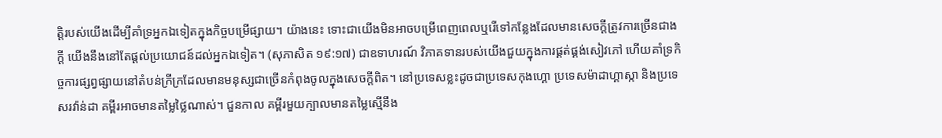ត្ដិរបស់យើងដើម្បីគាំទ្រអ្នកឯទៀតក្នុងកិច្ចបម្រើផ្សាយ។ យ៉ាងនេះ ទោះជាយើងមិនអាចបម្រើពេញពេលឬរើទៅកន្លែងដែលមានសេចក្ដីត្រូវការច្រើនជាងក្ដី យើងនឹងនៅតែផ្ដល់ប្រយោជន៍ដល់អ្នកឯទៀត។ (សុភាសិត ១៩:១៧) ជាឧទាហរណ៍ វិភាគទានរបស់យើងជួយក្នុងការផ្គត់ផ្គង់សៀវភៅ ហើយគាំទ្រកិច្ចការផ្សព្វផ្សាយនៅតំបន់ក្រីក្រដែលមានមនុស្សជាច្រើនកំពុងចូលក្នុងសេចក្ដីពិត។ នៅប្រទេសខ្លះដូចជាប្រទេសកុងហ្គោ ប្រទេសម៉ាដាហ្គាស្កា និងប្រទេសរវ៉ាន់ដា គម្ពីរអាចមានតម្លៃថ្លៃណាស់។ ជួនកាល គម្ពីរមួយក្បាលមានតម្លៃស្មើនឹង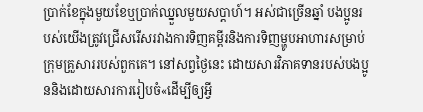ប្រាក់ខែក្នុងមួយខែឬប្រាក់ឈ្នួលមួយសប្ដាហ៍។ អស់ជាច្រើនឆ្នាំ បងប្អូនរបស់យើងត្រូវជ្រើសរើសរវាងការទិញគម្ពីរនិងការទិញម្ហូបអាហារសម្រាប់ក្រុមគ្រួសាររបស់ពួកគេ។ នៅសព្វថ្ងៃនេះ ដោយសារវិភាគទានរបស់បងប្អូននិងដោយសារការរៀបចំ«ដើម្បីឲ្យអ្វី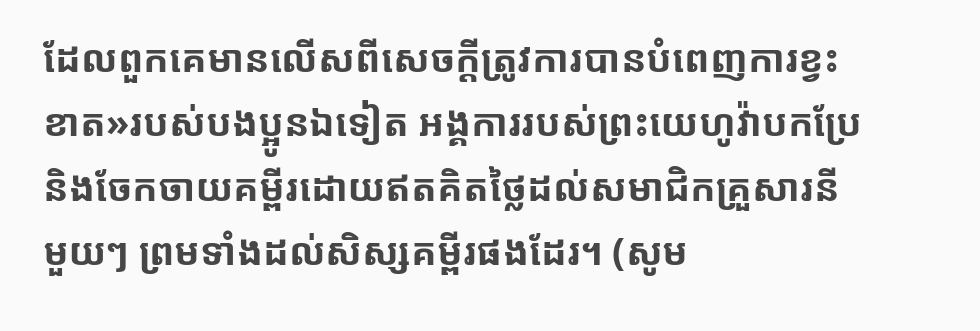ដែលពួកគេមានលើសពីសេចក្ដីត្រូវការបានបំពេញការខ្វះខាត»របស់បងប្អូនឯទៀត អង្គការរបស់ព្រះយេហូវ៉ាបកប្រែនិងចែកចាយគម្ពីរដោយឥតគិតថ្លៃដល់សមាជិកគ្រួសារនីមួយៗ ព្រមទាំងដល់សិស្សគម្ពីរផងដែរ។ (សូម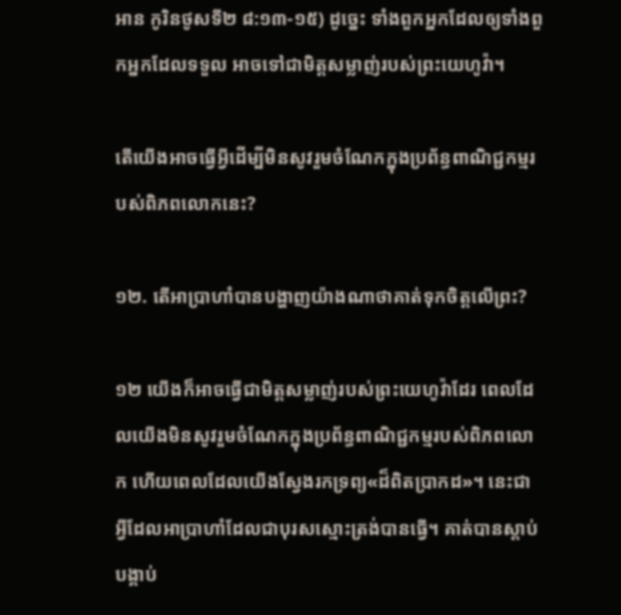អាន កូរិនថូសទី២ ៨:១៣-១៥) ដូច្នេះ ទាំងពួកអ្នកដែលឲ្យទាំងពួកអ្នកដែលទទួល អាចទៅជាមិត្ដសម្លាញ់របស់ព្រះយេហូវ៉ា។

តើយើងអាចធ្វើអ្វីដើម្បីមិនសូវរួមចំណែកក្នុងប្រព័ន្ធពាណិជ្ជកម្មរបស់ពិភពលោកនេះ?

១២. តើអាប្រាហាំបានបង្ហាញយ៉ាងណាថាគាត់ទុកចិត្ដលើព្រះ?

១២ យើងក៏អាចធ្វើជាមិត្ដសម្លាញ់របស់ព្រះយេហូវ៉ាដែរ ពេលដែលយើងមិនសូវរួមចំណែកក្នុងប្រព័ន្ធពាណិជ្ជកម្មរបស់ពិភពលោក ហើយពេលដែលយើងស្វែងរកទ្រព្យ«ដ៏ពិតប្រាកដ»។ នេះជាអ្វីដែលអាប្រាហាំដែលជាបុរសស្មោះត្រង់បានធ្វើ។ គាត់បានស្តាប់បង្គាប់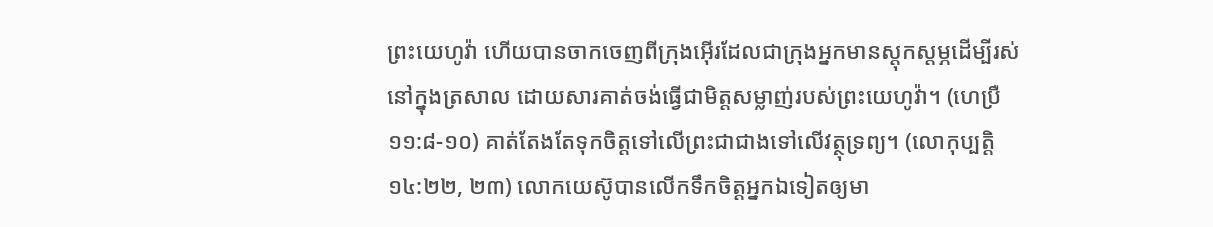ព្រះយេហូវ៉ា ហើយបានចាកចេញពីក្រុងអ៊ើរដែលជាក្រុងអ្នកមានស្ដុកស្ដម្ភដើម្បីរស់នៅក្នុងត្រសាល ដោយសារគាត់ចង់ធ្វើជាមិត្ដសម្លាញ់របស់ព្រះយេហូវ៉ា។ (ហេប្រឺ ១១:៨-១០) គាត់តែងតែទុកចិត្ដទៅលើព្រះជាជាងទៅលើវត្ថុទ្រព្យ។ (លោកុប្បត្ដិ ១៤:២២, ២៣) លោកយេស៊ូបានលើកទឹកចិត្ដអ្នកឯទៀតឲ្យមា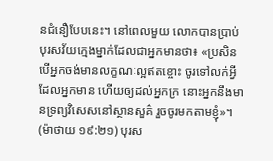នជំនឿបែបនេះ។ នៅពេលមួយ លោកបានប្រាប់បុរសវ័យក្មេងម្នាក់ដែលជាអ្នកមានថា៖ «ប្រសិនបើអ្នកចង់មានលក្ខណៈល្អឥតខ្ចោះ ចូរទៅលក់អ្វីដែលអ្នកមាន ហើយឲ្យដល់អ្នកក្រ នោះអ្នកនឹងមានទ្រព្យវិសេសនៅស្ថានសួគ៌ រួចចូរមកតាមខ្ញុំ»។ (ម៉ាថាយ ១៩:២១) បុរស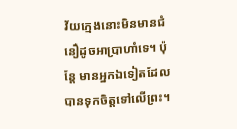វ័យក្មេងនោះមិនមានជំនឿដូចអាប្រាហាំទេ។ ប៉ុន្ដែ មានអ្នកឯទៀតដែលបានទុកចិត្ដទៅលើព្រះ។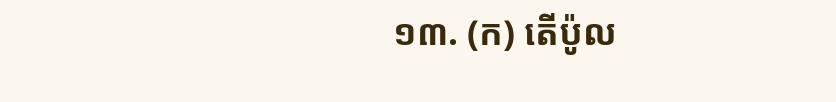១៣. (ក) តើប៉ូល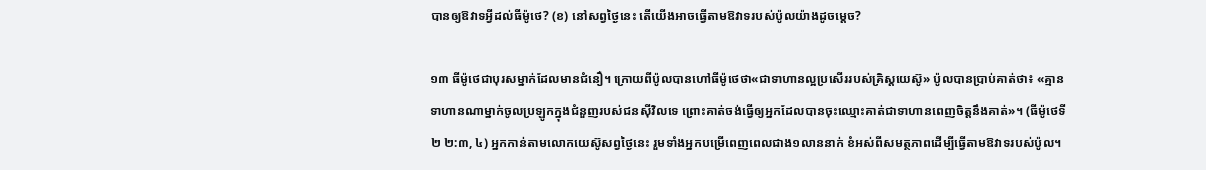បានឲ្យឱវាទអ្វីដល់ធីម៉ូថេ? (ខ) នៅសព្វថ្ងៃនេះ តើយើងអាចធ្វើតាមឱវាទរបស់ប៉ូលយ៉ាងដូចម្ដេច?

១៣ ធីម៉ូថេជាបុរសម្នាក់ដែលមានជំនឿ។ ក្រោយពីប៉ូលបានហៅធីម៉ូថេថា«ជាទាហានល្អប្រសើររបស់គ្រិស្ដយេស៊ូ» ប៉ូលបានប្រាប់គាត់ថា៖ «គ្មានទាហានណាម្នាក់ចូលប្រឡូកក្នុងជំនួញរបស់ជនស៊ីវិលទេ ព្រោះគាត់ចង់ធ្វើឲ្យអ្នកដែលបានចុះឈ្មោះគាត់ជាទាហានពេញចិត្ដនឹងគាត់»។ (ធីម៉ូថេទី២ ២:៣, ៤) អ្នកកាន់តាមលោកយេស៊ូសព្វថ្ងៃនេះ រួមទាំងអ្នកបម្រើពេញពេលជាង១លាននាក់ ខំអស់ពីសមត្ថភាពដើម្បីធ្វើតាមឱវាទរបស់ប៉ូល។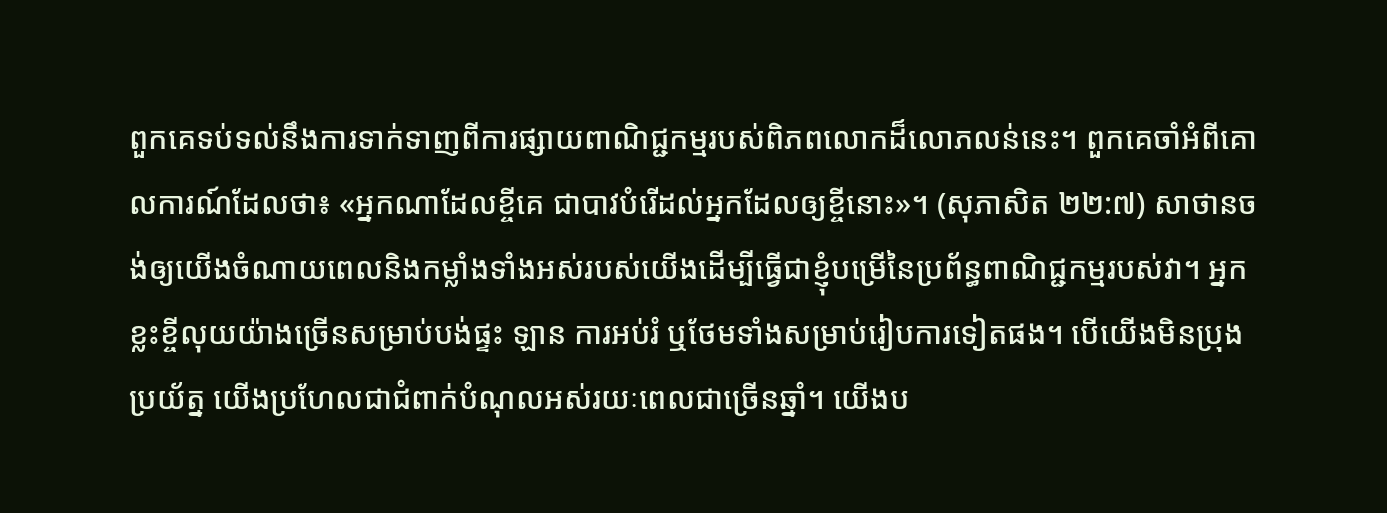ពួកគេទប់ទល់នឹងការទាក់ទាញពីការផ្សាយពាណិជ្ជកម្មរបស់ពិភពលោកដ៏លោភលន់នេះ។ ពួកគេចាំអំពីគោលការណ៍ដែលថា៖ «អ្នកណាដែលខ្ចីគេ ជាបាវបំរើដល់អ្នកដែលឲ្យខ្ចីនោះ»។ (សុភាសិត ២២:៧) សាថានចង់ឲ្យយើងចំណាយពេលនិងកម្លាំងទាំងអស់របស់យើងដើម្បីធ្វើជាខ្ញុំបម្រើនៃប្រព័ន្ធពាណិជ្ជកម្មរបស់វា។ អ្នកខ្លះខ្ចីលុយយ៉ាងច្រើនសម្រាប់បង់ផ្ទះ ឡាន ការអប់រំ ឬថែមទាំងសម្រាប់រៀបការទៀតផង។ បើយើងមិនប្រុងប្រយ័ត្ន យើងប្រហែលជាជំពាក់បំណុលអស់រយៈពេលជាច្រើនឆ្នាំ។ យើងប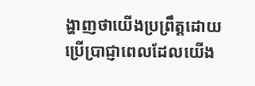ង្ហាញថាយើងប្រព្រឹត្ដដោយប្រើប្រាជ្ញាពេលដែលយើង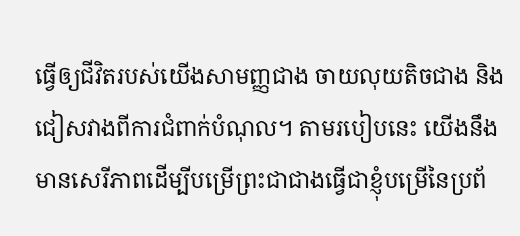ធ្វើឲ្យជីវិតរបស់យើងសាមញ្ញជាង ចាយលុយតិចជាង និងជៀសវាងពីការជំពាក់បំណុល។ តាមរបៀបនេះ យើងនឹងមានសេរីភាពដើម្បីបម្រើព្រះជាជាងធ្វើជាខ្ញុំបម្រើនៃប្រព័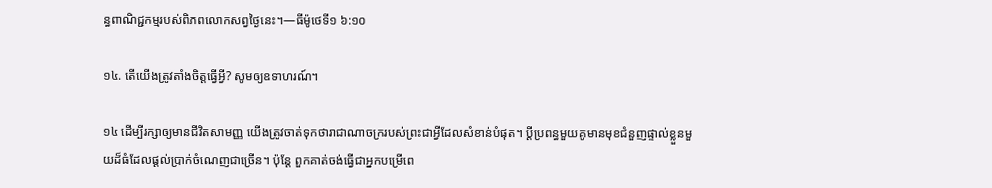ន្ធពាណិជ្ជកម្មរបស់ពិភពលោកសព្វថ្ងៃនេះ។—ធីម៉ូថេទី១ ៦:១០

១៤. តើយើងត្រូវតាំងចិត្ដធ្វើអ្វី? សូមឲ្យឧទាហរណ៍។

១៤ ដើម្បីរក្សាឲ្យមានជីវិតសាមញ្ញ យើងត្រូវចាត់ទុកថារាជាណាចក្ររបស់ព្រះជាអ្វីដែលសំខាន់បំផុត។ ប្ដីប្រពន្ធមួយគូមានមុខជំនួញផ្ទាល់ខ្លួនមួយដ៏ធំដែលផ្ដល់ប្រាក់ចំណេញជាច្រើន។ ប៉ុន្ដែ ពួកគាត់ចង់ធ្វើជាអ្នកបម្រើពេ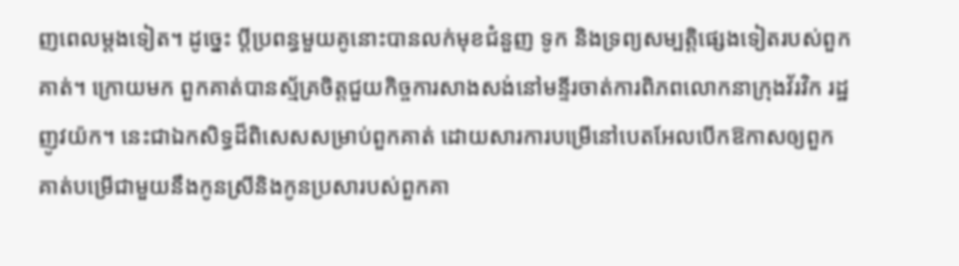ញពេលម្ដងទៀត។ ដូច្នេះ ប្ដីប្រពន្ធមួយគូនោះបានលក់មុខជំនួញ ទូក និងទ្រព្យសម្បត្ដិផ្សេងទៀតរបស់ពួកគាត់។ ក្រោយមក ពួកគាត់បានស្ម័គ្រចិត្ដជួយកិច្ចការសាងសង់នៅមន្ទីរចាត់ការពិភពលោកនាក្រុងវ័រវិក រដ្ឋញូវយ៉ក។ នេះជាឯកសិទ្ធដ៏ពិសេសសម្រាប់ពួកគាត់ ដោយសារការបម្រើនៅបេតអែលបើកឱកាសឲ្យពួកគាត់បម្រើជាមួយនឹងកូនស្រីនិងកូនប្រសារបស់ពួកគា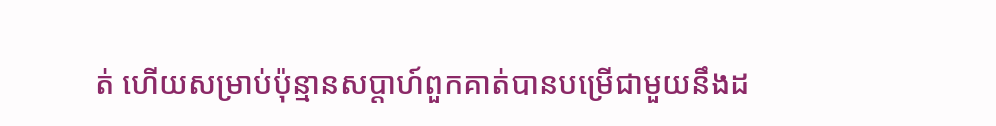ត់ ហើយសម្រាប់ប៉ុន្មានសប្ដាហ៍ពួកគាត់បានបម្រើជាមួយនឹងដ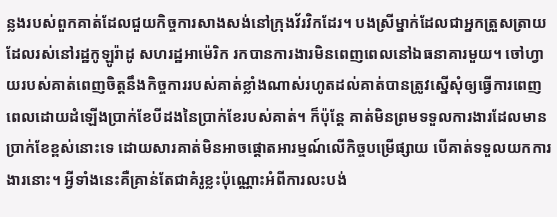ន្លងរបស់ពួកគាត់ដែលជួយកិច្ចការសាងសង់នៅក្រុងវ័រវិកដែរ។ បងស្រីម្នាក់ដែលជាអ្នកត្រួសត្រាយដែលរស់នៅរដ្ឋកូឡូរ៉ាដូ សហរដ្ឋអាម៉េរិក រកបានការងារមិនពេញពេលនៅឯធនាគារមួយ។ ចៅហ្វាយរបស់គាត់ពេញចិត្ដនឹងកិច្ចការរបស់គាត់ខ្លាំងណាស់រហូតដល់គាត់បានត្រូវស្នើសុំឲ្យធ្វើការពេញពេលដោយដំឡើងប្រាក់ខែបីដងនៃប្រាក់ខែរបស់គាត់។ ក៏ប៉ុន្ដែ គាត់មិនព្រមទទួលការងារដែលមានប្រាក់ខែខ្ពស់នោះទេ ដោយសារគាត់មិនអាចផ្ដោតអារម្មណ៍លើកិច្ចបម្រើផ្សាយ បើគាត់ទទួលយកការងារនោះ។ អ្វីទាំងនេះគឺគ្រាន់តែជាគំរូខ្លះប៉ុណ្ណោះអំពីការលះបង់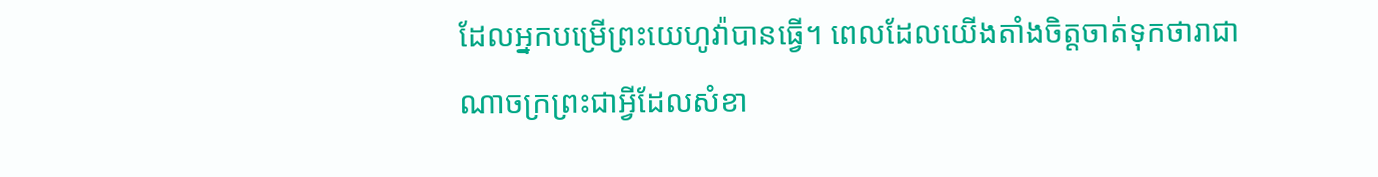ដែលអ្នកបម្រើព្រះយេហូវ៉ាបានធ្វើ។ ពេលដែលយើងតាំងចិត្ដចាត់ទុកថារាជាណាចក្រព្រះជាអ្វីដែលសំខា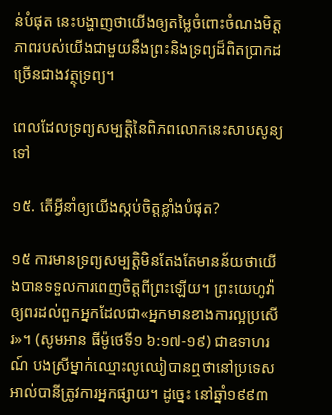ន់បំផុត នេះបង្ហាញថាយើងឲ្យតម្លៃចំពោះចំណងមិត្ដភាពរបស់យើងជាមួយនឹងព្រះនិងទ្រព្យដ៏ពិតប្រាកដច្រើនជាងវត្ថុទ្រព្យ។

ពេលដែលទ្រព្យសម្បត្ដិនៃពិភពលោកនេះសាបសូន្យទៅ

១៥. តើអ្វីនាំឲ្យយើងស្កប់ចិត្ដខ្លាំងបំផុត?

១៥ ការមានទ្រព្យសម្បត្ដិមិនតែងតែមានន័យថាយើងបានទទួលការពេញចិត្ដពីព្រះឡើយ។ ព្រះយេហូវ៉ាឲ្យពរដល់ពួកអ្នកដែលជា«អ្នកមានខាងការល្អប្រសើរ»។ (សូមអាន ធីម៉ូថេទី១ ៦:១៧-១៩) ជាឧទាហរណ៍ បងស្រីម្នាក់ឈ្មោះលូឈៀបានឮថានៅប្រទេសអាល់បានីត្រូវការអ្នកផ្សាយ។ ដូច្នេះ នៅឆ្នាំ១៩៩៣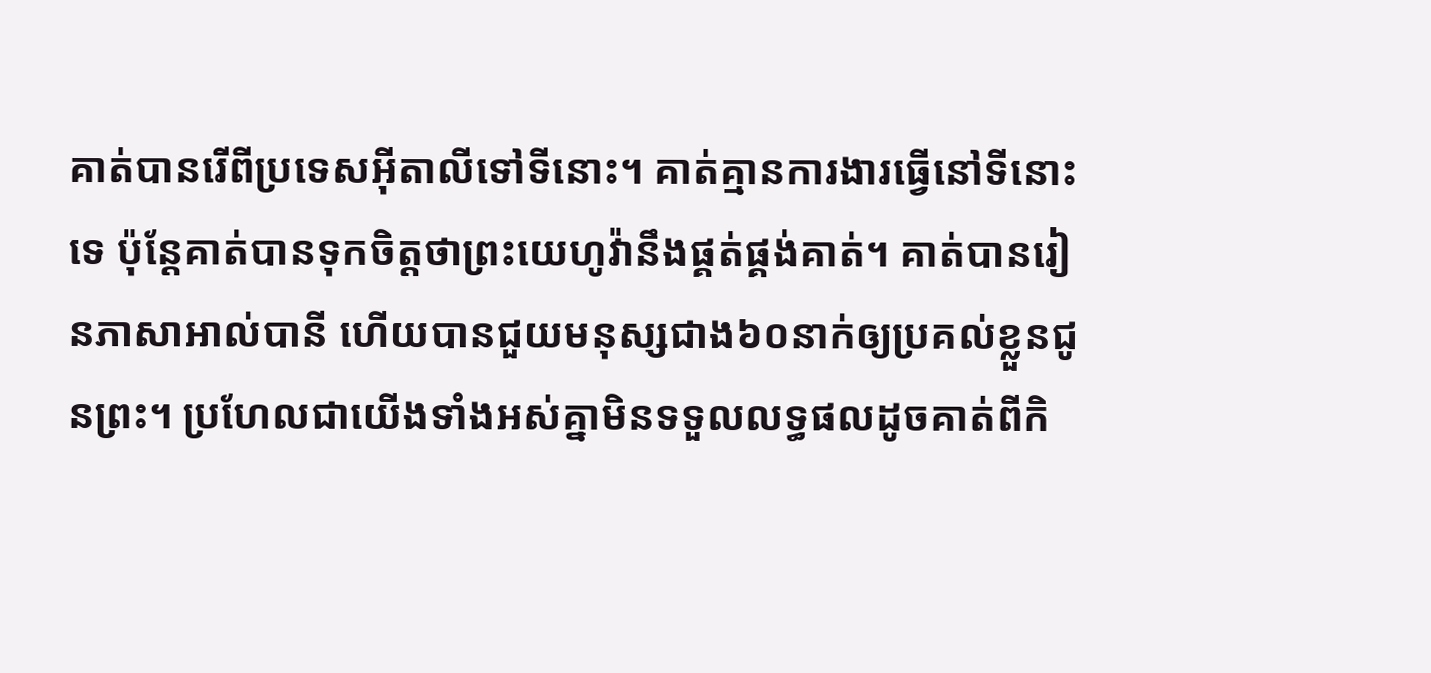គាត់បានរើពីប្រទេសអ៊ីតាលីទៅទីនោះ។ គាត់គ្មានការងារធ្វើនៅទីនោះទេ ប៉ុន្ដែគាត់បានទុកចិត្ដថាព្រះយេហូវ៉ានឹងផ្គត់ផ្គង់គាត់។ គាត់បានរៀនភាសាអាល់បានី ហើយបានជួយមនុស្សជាង៦០នាក់ឲ្យប្រគល់ខ្លួនជូនព្រះ។ ប្រហែលជាយើងទាំងអស់គ្នាមិនទទួលលទ្ធផលដូចគាត់ពីកិ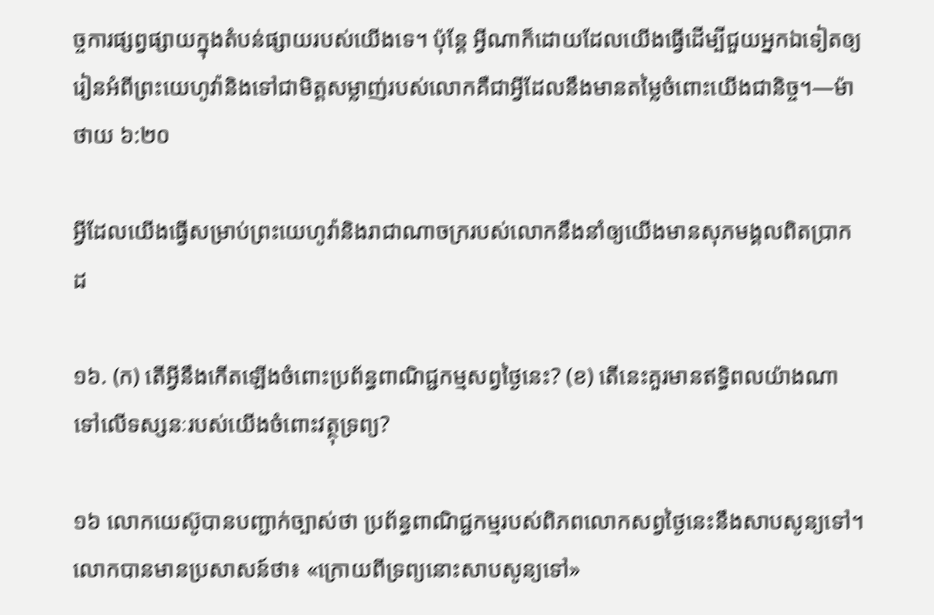ច្ចការផ្សព្វផ្សាយក្នុងតំបន់ផ្សាយរបស់យើងទេ។ ប៉ុន្ដែ អ្វីណាក៏ដោយដែលយើងធ្វើដើម្បីជួយអ្នកឯទៀតឲ្យរៀនអំពីព្រះយេហូវ៉ានិងទៅជាមិត្ដសម្លាញ់របស់លោកគឺជាអ្វីដែលនឹងមានតម្លៃចំពោះយើងជានិច្ច។—ម៉ាថាយ ៦:២០

អ្វីដែលយើងធ្វើសម្រាប់ព្រះយេហូវ៉ានិងរាជាណាចក្ររបស់លោកនឹងនាំឲ្យយើងមានសុភមង្គលពិតប្រាកដ

១៦. (ក) តើអ្វីនឹងកើតឡើងចំពោះប្រព័ន្ធពាណិជ្ជកម្មសព្វថ្ងៃនេះ? (ខ) តើនេះគួរមានឥទ្ធិពលយ៉ាងណាទៅលើទស្សនៈរបស់យើងចំពោះវត្ថុទ្រព្យ?

១៦ លោកយេស៊ូបានបញ្ជាក់ច្បាស់ថា ប្រព័ន្ធពាណិជ្ជកម្មរបស់ពិភពលោកសព្វថ្ងៃនេះនឹងសាបសូន្យទៅ។ លោកបានមានប្រសាសន៍ថា៖ «ក្រោយពីទ្រព្យនោះសាបសូន្យទៅ»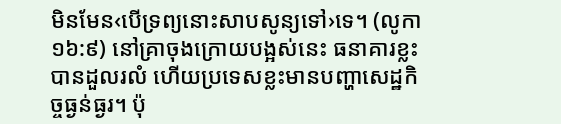មិនមែន‹បើទ្រព្យនោះសាបសូន្យទៅ›ទេ។ (លូកា ១៦:៩) នៅគ្រាចុងក្រោយបង្អស់នេះ ធនាគារខ្លះបានដួលរលំ ហើយប្រទេសខ្លះមានបញ្ហាសេដ្ឋកិច្ចធ្ងន់ធ្ងរ។ ប៉ុ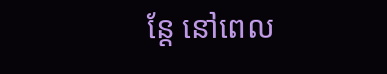ន្ដែ នៅពេល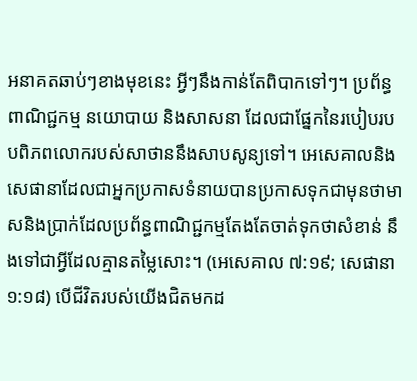អនាគតឆាប់ៗខាងមុខនេះ អ្វីៗនឹងកាន់តែពិបាកទៅៗ។ ប្រព័ន្ធពាណិជ្ជកម្ម នយោបាយ និងសាសនា ដែលជាផ្នែកនៃរបៀបរបបពិភពលោករបស់សាថាននឹងសាបសូន្យទៅ។ អេសេគាលនិងសេផានាដែលជាអ្នកប្រកាសទំនាយបានប្រកាសទុកជាមុនថាមាសនិងប្រាក់ដែលប្រព័ន្ធពាណិជ្ជកម្មតែងតែចាត់ទុកថាសំខាន់ នឹងទៅជាអ្វីដែលគ្មានតម្លៃសោះ។ (អេសេគាល ៧:១៩; សេផានា ១:១៨) បើជីវិតរបស់យើងជិតមកដ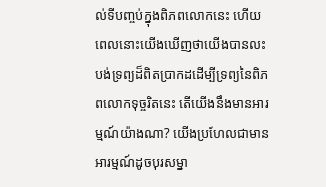ល់ទីបញ្ចប់ក្នុងពិភពលោកនេះ ហើយពេលនោះយើងឃើញថាយើងបានលះបង់ទ្រព្យដ៏ពិតប្រាកដដើម្បីទ្រព្យនៃពិភពលោកទុច្ចរិតនេះ តើយើងនឹងមានអារម្មណ៍យ៉ាងណា? យើងប្រហែលជាមានអារម្មណ៍ដូចបុរសម្នា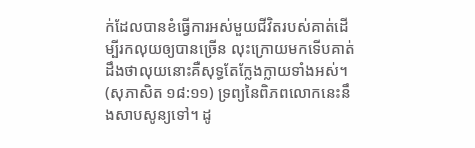ក់ដែលបានខំធ្វើការអស់មួយជីវិតរបស់គាត់ដើម្បីរកលុយឲ្យបានច្រើន លុះក្រោយមកទើបគាត់ដឹងថាលុយនោះគឺសុទ្ធតែក្លែងក្លាយទាំងអស់។ (សុភាសិត ១៨:១១) ទ្រព្យនៃពិភពលោកនេះនឹងសាបសូន្យទៅ។ ដូ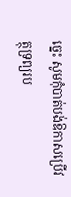ច្នេះ សូមកុំបាត់បង់ឱកាសប្រើវត្ថុទ្រព្យរប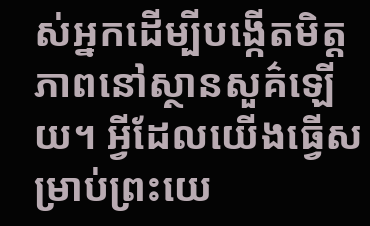ស់អ្នកដើម្បីបង្កើតមិត្ដភាពនៅស្ថានសួគ៌ឡើយ។ អ្វីដែលយើងធ្វើសម្រាប់ព្រះយេ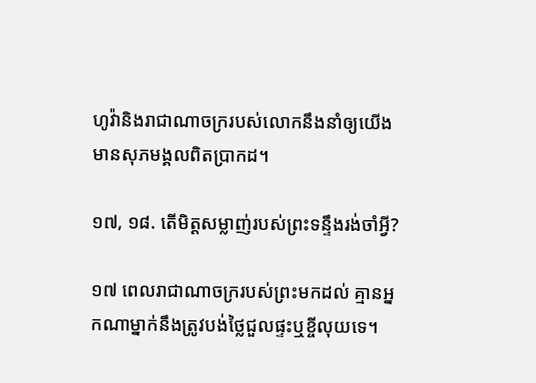ហូវ៉ានិងរាជាណាចក្ររបស់លោកនឹងនាំឲ្យយើងមានសុភមង្គលពិតប្រាកដ។

១៧, ១៨. តើមិត្ដសម្លាញ់របស់ព្រះទន្ទឹងរង់ចាំអ្វី?

១៧ ពេលរាជាណាចក្ររបស់ព្រះមកដល់ គ្មានអ្នកណាម្នាក់នឹងត្រូវបង់ថ្លៃជួលផ្ទះឬខ្ចីលុយទេ។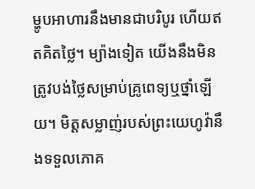ម្ហូបអាហារនឹងមានជាបរិបូរ ហើយឥតគិតថ្លៃ។ ម្យ៉ាងទៀត យើងនឹងមិនត្រូវបង់ថ្លៃសម្រាប់គ្រូពេទ្យឬថ្នាំឡើយ។ មិត្ដសម្លាញ់របស់ព្រះយេហូវ៉ានឹងទទួលភោគ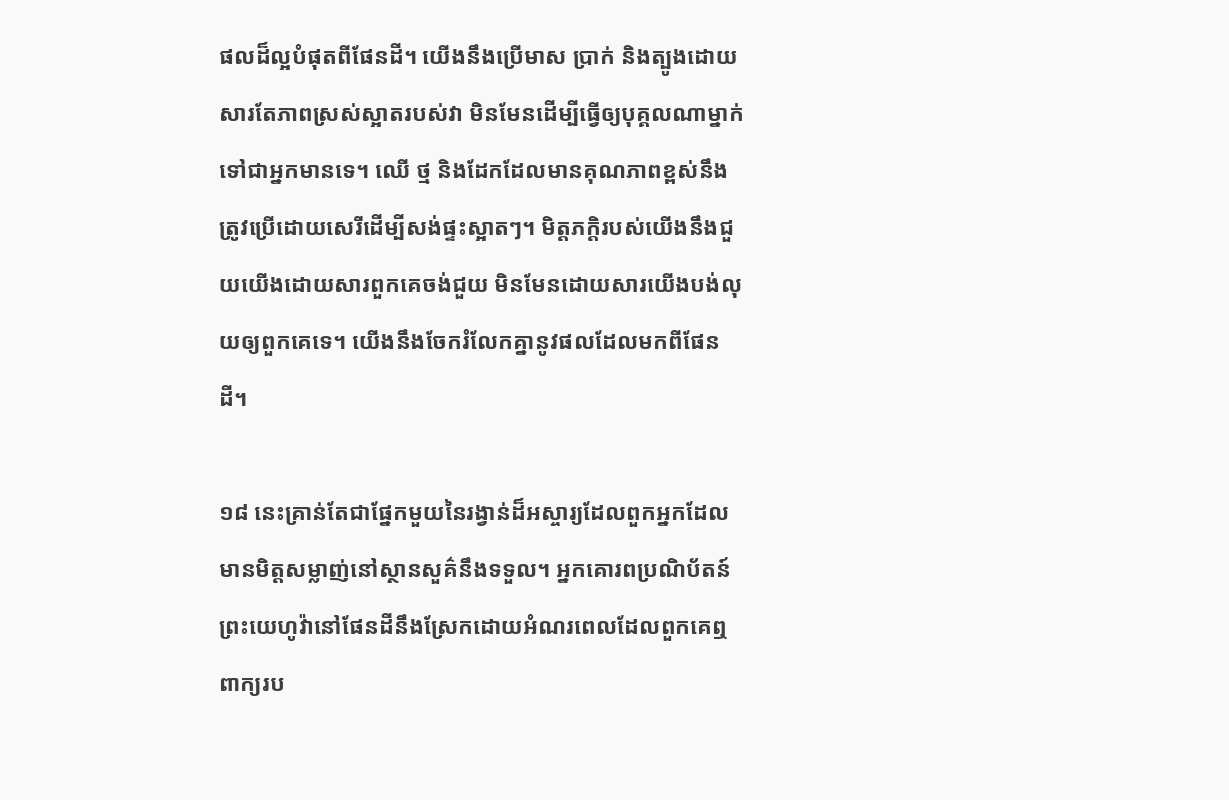ផលដ៏ល្អបំផុតពីផែនដី។ យើងនឹងប្រើមាស ប្រាក់ និងត្បូងដោយសារតែភាពស្រស់ស្អាតរបស់វា មិនមែនដើម្បីធ្វើឲ្យបុគ្គលណាម្នាក់ទៅជាអ្នកមានទេ។ ឈើ ថ្ម និងដែកដែលមានគុណភាពខ្ពស់នឹងត្រូវប្រើដោយសេរីដើម្បីសង់ផ្ទះស្អាតៗ។ មិត្ដភក្ដិរបស់យើងនឹងជួយយើងដោយសារពួកគេចង់ជួយ មិនមែនដោយសារយើងបង់លុយឲ្យពួកគេទេ។ យើងនឹងចែករំលែកគ្នានូវផលដែលមកពីផែនដី។

១៨ នេះគ្រាន់តែជាផ្នែកមួយនៃរង្វាន់ដ៏អស្ចារ្យដែលពួកអ្នកដែលមានមិត្ដសម្លាញ់នៅស្ថានសួគ៌នឹងទទួល។ អ្នកគោរពប្រណិប័តន៍ព្រះយេហូវ៉ានៅផែនដីនឹងស្រែកដោយអំណរពេលដែលពួកគេឮពាក្យរប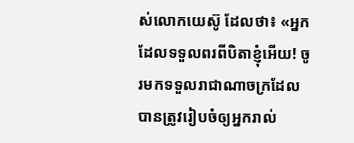ស់លោកយេស៊ូ ដែលថា៖ «អ្នកដែលទទួលពរពីបិតាខ្ញុំអើយ! ចូរមកទទួលរាជាណាចក្រដែលបានត្រូវរៀបចំឲ្យអ្នករាល់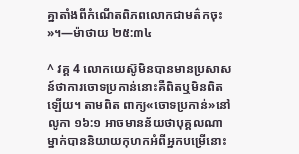គ្នាតាំងពីកំណើតពិភពលោកជាមត៌កចុះ»។—ម៉ាថាយ ២៥:៣៤

^ វគ្គ 4 លោកយេស៊ូមិនបានមានប្រសាសន៍ថាការចោទប្រកាន់នោះគឺពិតឬមិនពិតឡើយ។ តាមពិត ពាក្យ«ចោទប្រកាន់»នៅលូកា ១៦:១ អាចមានន័យថាបុគ្គលណាម្នាក់បាននិយាយកុហកអំពីអ្នកបម្រើនោះ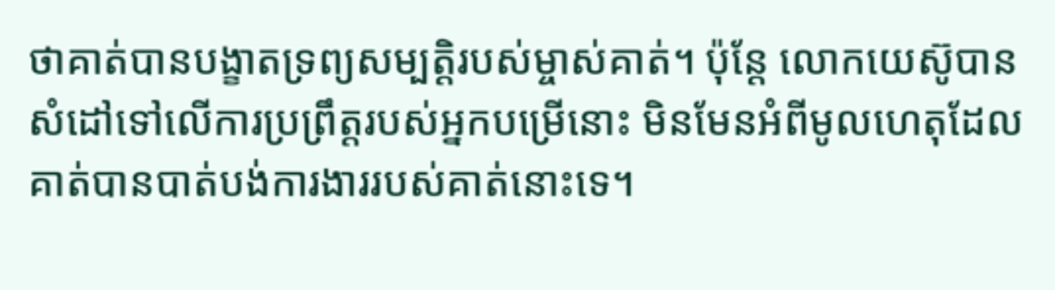ថាគាត់បានបង្ខាតទ្រព្យសម្បត្ដិរបស់ម្ចាស់គាត់។ ប៉ុន្ដែ លោកយេស៊ូបានសំដៅទៅលើការប្រព្រឹត្ដរបស់អ្នកបម្រើនោះ មិនមែនអំពីមូលហេតុដែលគាត់បានបាត់បង់ការងាររបស់គាត់នោះទេ។